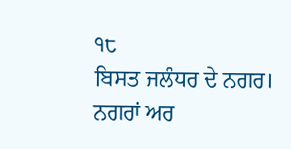੧੮
ਬਿਸਤ ਜਲੰਧਰ ਦੇ ਨਗਰ।
ਨਗਰਾਂ ਅਰ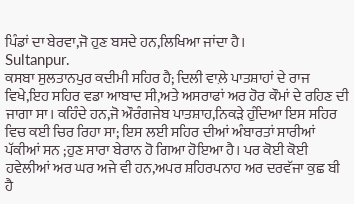ਪਿੰਡਾਂ ਦਾ ਬੇਰਵਾ,ਜੋ ਹੁਣ ਬਸਦੇ ਹਨ,ਲਿਖਿਆ ਜਾਂਦਾ ਹੈ।
Sultanpur.
ਕਸਬਾ ਸੁਲਤਾਨਪੁਰ ਕਦੀਮੀ ਸਹਿਰ ਹੈ; ਦਿਲੀ ਵਾਲ਼ੇ ਪਾਤਸ਼ਾਹਾਂ ਦੇ ਰਾਜ ਵਿਖੇ,ਇਹ ਸਹਿਰ ਵਡਾ ਆਬਾਦ ਸੀ,ਅਤੇ ਅਸਰਾਫਾਂ ਅਰ ਹੋਰ ਕੌਮਾਂ ਦੇ ਰਹਿਣ ਦੀ ਜਾਗਾ ਸਾ। ਕਹਿੰਦੇ ਹਨ,ਜੋ ਔਰੰਗਜੇਬ ਪਾਤਸ਼ਾਹ,ਨਿਕੜੇ ਹੁੰਦਿਆ ਇਸ ਸਹਿਰ ਵਿਚ ਕਈ ਚਿਰ ਰਿਹਾ ਸਾ; ਇਸ ਲਈ ਸਹਿਰ ਦੀਆਂ ਅੰਬਾਰਤਾਂ ਸਾਰੀਆਂ ਪੱਕੀਆਂ ਸਨ ;ਹੁਣ ਸਾਰਾ ਬੇਰਾਨ ਹੋ ਗਿਆ ਹੋਇਆ ਹੈ। ਪਰ ਕੋਈ ਕੋਈ ਹਵੇਲੀਆਂ ਅਰ ਘਰ ਅਜੇ ਵੀ ਹਨ,ਅਪਰ ਸ਼ਹਿਰਪਨਾਹ ਅਰ ਦਰਵੱਜਾ ਕੁਛ ਬੀ ਹੈ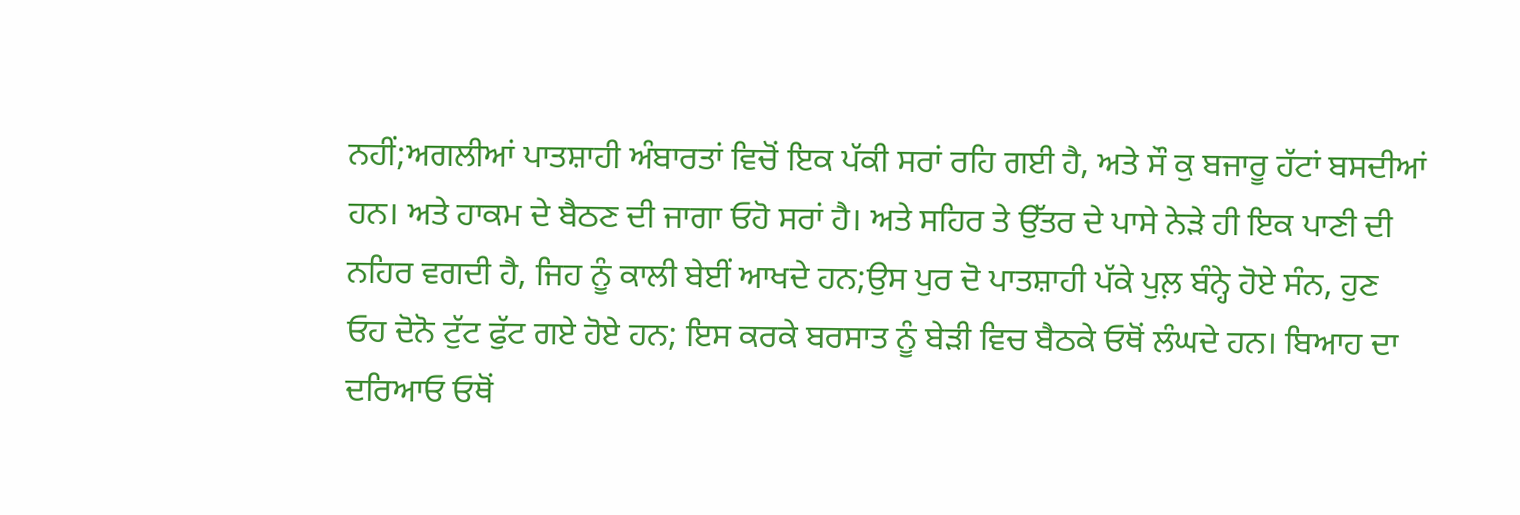ਨਹੀਂ;ਅਗਲੀਆਂ ਪਾਤਸ਼ਾਹੀ ਅੰਬਾਰਤਾਂ ਵਿਚੋਂ ਇਕ ਪੱਕੀ ਸਰਾਂ ਰਹਿ ਗਈ ਹੈ, ਅਤੇ ਸੌ ਕੁ ਬਜਾਰੂ ਹੱਟਾਂ ਬਸਦੀਆਂ ਹਨ। ਅਤੇ ਹਾਕਮ ਦੇ ਬੈਠਣ ਦੀ ਜਾਗਾ ਓਹੋ ਸਰਾਂ ਹੈ। ਅਤੇ ਸਹਿਰ ਤੇ ਉੱਤਰ ਦੇ ਪਾਸੇ ਨੇੜੇ ਹੀ ਇਕ ਪਾਣੀ ਦੀ ਨਹਿਰ ਵਗਦੀ ਹੈ, ਜਿਹ ਨੂੰ ਕਾਲੀ ਬੇਈਂ ਆਖਦੇ ਹਨ;ਉਸ ਪੁਰ ਦੋ ਪਾਤਸ਼ਾਹੀ ਪੱਕੇ ਪੁਲ਼ ਬੰਨ੍ਹੇ ਹੋਏ ਸੰਨ, ਹੁਣ ਓਹ ਦੋਨੋ ਟੁੱਟ ਫੁੱਟ ਗਏ ਹੋਏ ਹਨ; ਇਸ ਕਰਕੇ ਬਰਸਾਤ ਨੂੰ ਬੇੜੀ ਵਿਚ ਬੈਠਕੇ ਓਥੋਂ ਲੰਘਦੇ ਹਨ। ਬਿਆਹ ਦਾ ਦਰਿਆਓ ਓਥੋਂ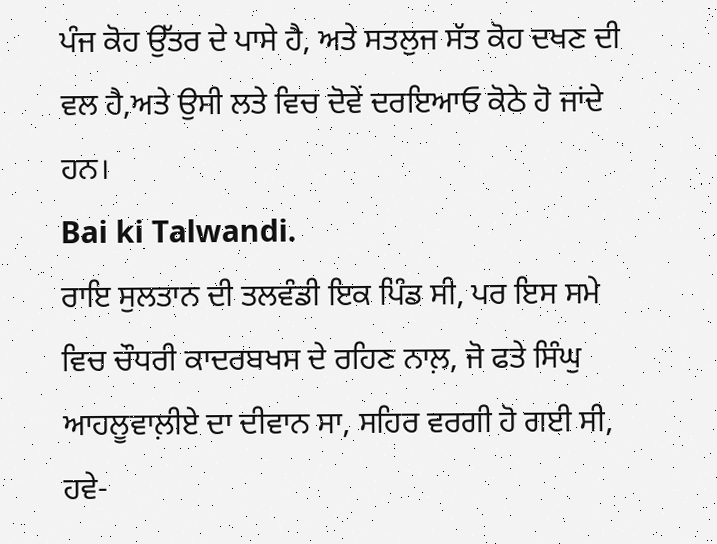ਪੰਜ ਕੋਹ ਉੱਤਰ ਦੇ ਪਾਸੇ ਹੈ, ਅਤੇ ਸਤਲੁਜ ਸੱਤ ਕੋਹ ਦਖਣ ਦੀ ਵਲ ਹੈ,ਅਤੇ ਉਸੀ ਲਤੇ ਵਿਚ ਦੋਵੇਂ ਦਰਇਆਓ ਕੋਠੇ ਹੋ ਜਾਂਦੇ ਹਨ।
Bai ki Talwandi.
ਰਾਇ ਸੁਲਤਾਨ ਦੀ ਤਲਵੰਡੀ ਇਕ ਪਿੰਡ ਸੀ, ਪਰ ਇਸ ਸਮੇ ਵਿਚ ਚੌਧਰੀ ਕਾਦਰਬਖਸ ਦੇ ਰਹਿਣ ਨਾਲ਼, ਜੋ ਫਤੇ ਸਿੰਘੁ ਆਹਲੂਵਾਲ਼ੀਏ ਦਾ ਦੀਵਾਨ ਸਾ, ਸਹਿਰ ਵਰਗੀ ਹੋ ਗਈ ਸੀ, ਹਵੇ-